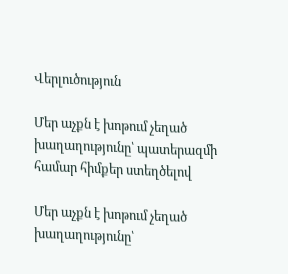Վերլուծություն

Մեր աչքն է խոթում չեղած խաղաղությունը՝ պատերազմի համար հիմքեր ստեղծելով

Մեր աչքն է խոթում չեղած խաղաղությունը՝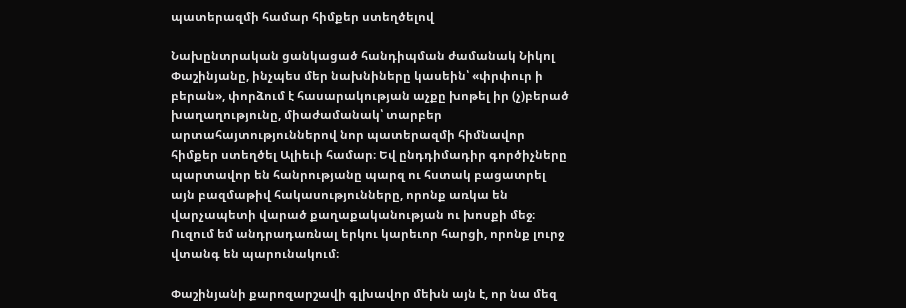պատերազմի համար հիմքեր ստեղծելով

Նախընտրական ցանկացած հանդիպման ժամանակ Նիկոլ Փաշինյանը, ինչպես մեր նախնիները կասեին՝ «փրփուր ի բերան», փորձում է հասարակության աչքը խոթել իր (չ)բերած խաղաղությունը, միաժամանակ՝ տարբեր արտահայտություններով նոր պատերազմի հիմնավոր հիմքեր ստեղծել Ալիեւի համար։ Եվ ընդդիմադիր գործիչները պարտավոր են հանրությանը պարզ ու հստակ բացատրել այն բազմաթիվ հակասությունները, որոնք առկա են վարչապետի վարած քաղաքականության ու խոսքի մեջ։ Ուզում եմ անդրադառնալ երկու կարեւոր հարցի, որոնք լուրջ վտանգ են պարունակում։

Փաշինյանի քարոզարշավի գլխավոր մեխն այն է, որ նա մեզ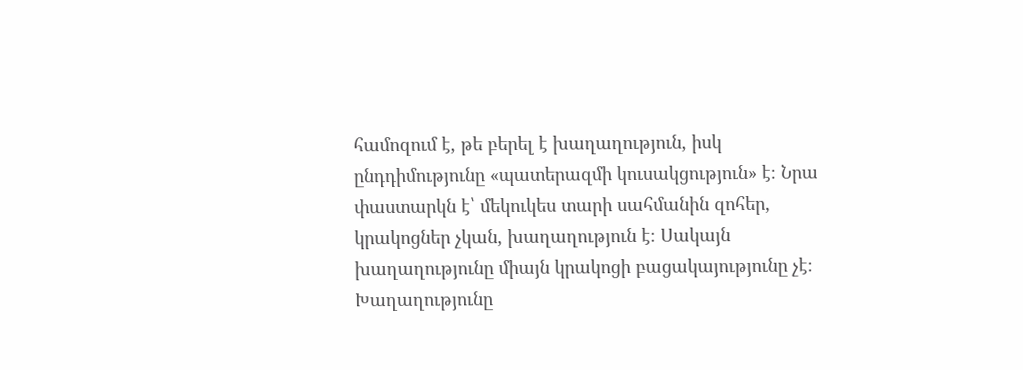համոզում է, թե բերել է խաղաղություն, իսկ ընդդիմությունը «պատերազմի կուսակցություն» է։ Նրա փաստարկն է՝ մեկուկես տարի սահմանին զոհեր, կրակոցներ չկան, խաղաղություն է։ Սակայն խաղաղությունը միայն կրակոցի բացակայությունը չէ։ Խաղաղությունը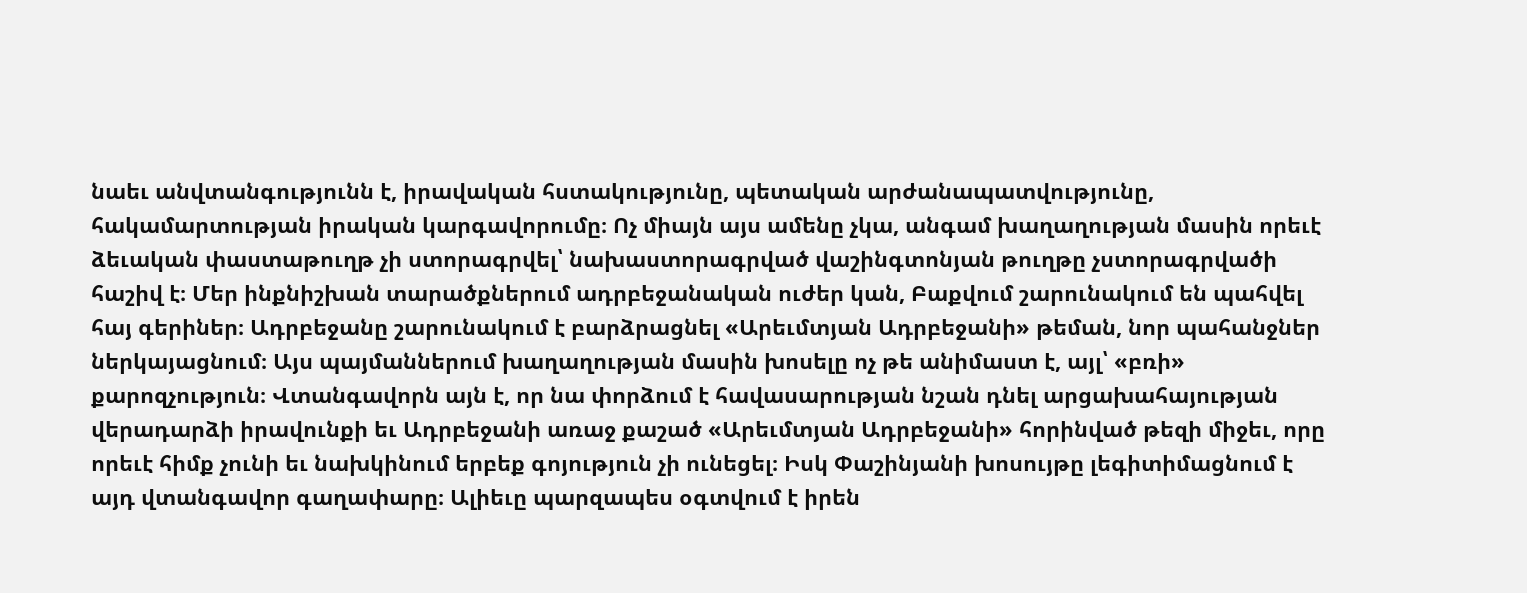նաեւ անվտանգությունն է, իրավական հստակությունը, պետական արժանապատվությունը, հակամարտության իրական կարգավորումը։ Ոչ միայն այս ամենը չկա, անգամ խաղաղության մասին որեւէ ձեւական փաստաթուղթ չի ստորագրվել՝ նախաստորագրված վաշինգտոնյան թուղթը չստորագրվածի հաշիվ է։ Մեր ինքնիշխան տարածքներում ադրբեջանական ուժեր կան, Բաքվում շարունակում են պահվել հայ գերիներ։ Ադրբեջանը շարունակում է բարձրացնել «Արեւմտյան Ադրբեջանի» թեման, նոր պահանջներ ներկայացնում։ Այս պայմաններում խաղաղության մասին խոսելը ոչ թե անիմաստ է, այլ՝ «բռի» քարոզչություն։ Վտանգավորն այն է, որ նա փորձում է հավասարության նշան դնել արցախահայության վերադարձի իրավունքի եւ Ադրբեջանի առաջ քաշած «Արեւմտյան Ադրբեջանի» հորինված թեզի միջեւ, որը որեւէ հիմք չունի եւ նախկինում երբեք գոյություն չի ունեցել։ Իսկ Փաշինյանի խոսույթը լեգիտիմացնում է այդ վտանգավոր գաղափարը։ Ալիեւը պարզապես օգտվում է իրեն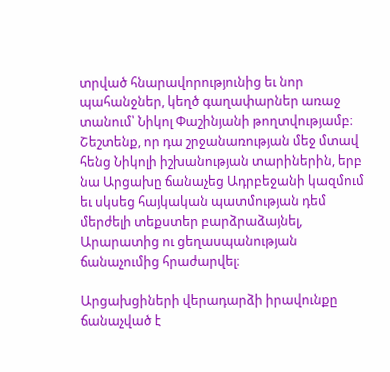տրված հնարավորությունից եւ նոր պահանջներ, կեղծ գաղափարներ առաջ տանում՝ Նիկոլ Փաշինյանի թողտվությամբ։ Շեշտենք, որ դա շրջանառության մեջ մտավ հենց Նիկոլի իշխանության տարիներին, երբ նա Արցախը ճանաչեց Ադրբեջանի կազմում եւ սկսեց հայկական պատմության դեմ մերժելի տեքստեր բարձրաձայնել, Արարատից ու ցեղասպանության ճանաչումից հրաժարվել։

Արցախցիների վերադարձի իրավունքը ճանաչված է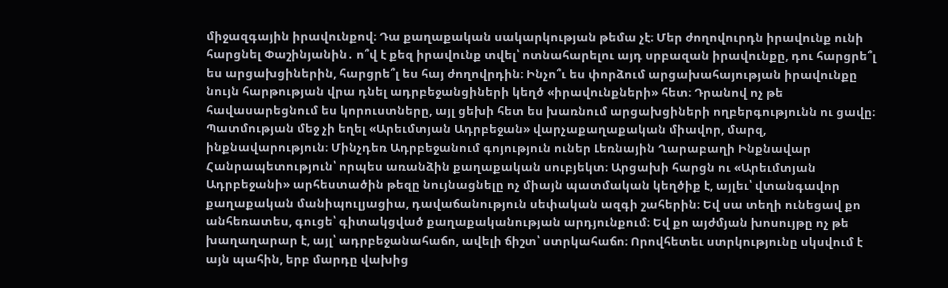միջազգային իրավունքով։ Դա քաղաքական սակարկության թեմա չէ։ Մեր ժողովուրդն իրավունք ունի հարցնել Փաշինյանին․ ո՞վ է քեզ իրավունք տվել՝ ոտնահարելու այդ սրբազան իրավունքը, դու հարցրե՞լ ես արցախցիներին, հարցրե՞լ ես հայ ժողովրդին։ Ինչո՞ւ ես փորձում արցախահայության իրավունքը նույն հարթության վրա դնել ադրբեջանցիների կեղծ «իրավունքների» հետ։ Դրանով ոչ թե հավասարեցնում ես կորուստները, այլ ցեխի հետ ես խառնում արցախցիների ողբերգությունն ու ցավը։ Պատմության մեջ չի եղել «Արեւմտյան Ադրբեջան» վարչաքաղաքական միավոր, մարզ, ինքնավարություն։ Մինչդեռ Ադրբեջանում գոյություն ուներ Լեռնային Ղարաբաղի Ինքնավար Հանրապետություն՝ որպես առանձին քաղաքական սուբյեկտ։ Արցախի հարցն ու «Արեւմտյան Ադրբեջանի» արհեստածին թեզը նույնացնելը ոչ միայն պատմական կեղծիք է, այլեւ՝ վտանգավոր քաղաքական մանիպուլյացիա, դավաճանություն սեփական ազգի շահերին։ Եվ սա տեղի ունեցավ քո անհեռատես, գուցե՝ գիտակցված քաղաքականության արդյունքում։ Եվ քո այժմյան խոսույթը ոչ թե խաղաղարար է, այլ՝ ադրբեջանահաճո, ավելի ճիշտ՝ ստրկահաճո։ Որովհետեւ ստրկությունը սկսվում է այն պահին, երբ մարդը վախից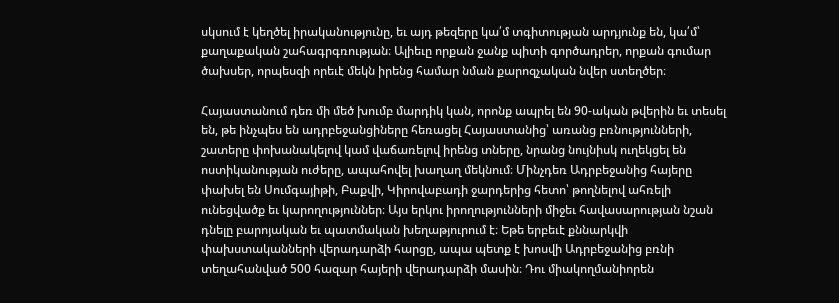սկսում է կեղծել իրականությունը, եւ այդ թեզերը կա՛մ տգիտության արդյունք են, կա՛մ՝ քաղաքական շահագրգռության։ Ալիեւը որքան ջանք պիտի գործադրեր, որքան գումար ծախսեր, որպեսզի որեւէ մեկն իրենց համար նման քարոզչական նվեր ստեղծեր։

Հայաստանում դեռ մի մեծ խումբ մարդիկ կան, որոնք ապրել են 90-ական թվերին եւ տեսել են, թե ինչպես են ադրբեջանցիները հեռացել Հայաստանից՝ առանց բռնությունների, շատերը փոխանակելով կամ վաճառելով իրենց տները, նրանց նույնիսկ ուղեկցել են ոստիկանության ուժերը, ապահովել խաղաղ մեկնում։ Մինչդեռ Ադրբեջանից հայերը փախել են Սումգայիթի, Բաքվի, Կիրովաբադի ջարդերից հետո՝ թողնելով ահռելի ունեցվածք եւ կարողություններ։ Այս երկու իրողությունների միջեւ հավասարության նշան դնելը բարոյական եւ պատմական խեղաթյուրում է։ Եթե երբեւէ քննարկվի փախստականների վերադարձի հարցը, ապա պետք է խոսվի Ադրբեջանից բռնի տեղահանված 500 հազար հայերի վերադարձի մասին։ Դու միակողմանիորեն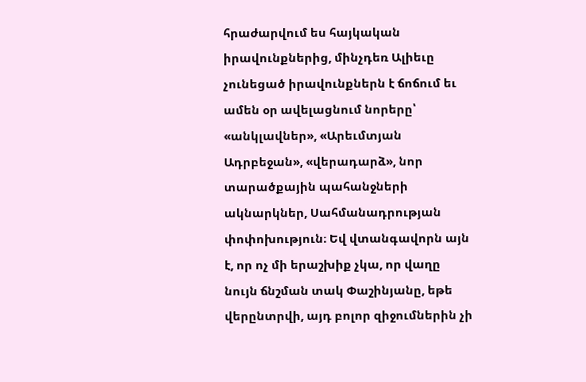հրաժարվում ես հայկական իրավունքներից, մինչդեռ Ալիեւը չունեցած իրավունքներն է ճոճում եւ ամեն օր ավելացնում նորերը՝ «անկլավներ», «Արեւմտյան Ադրբեջան», «վերադարձ», նոր տարածքային պահանջների ակնարկներ, Սահմանադրության փոփոխություն։ Եվ վտանգավորն այն է, որ ոչ մի երաշխիք չկա, որ վաղը նույն ճնշման տակ Փաշինյանը, եթե վերընտրվի, այդ բոլոր զիջումներին չի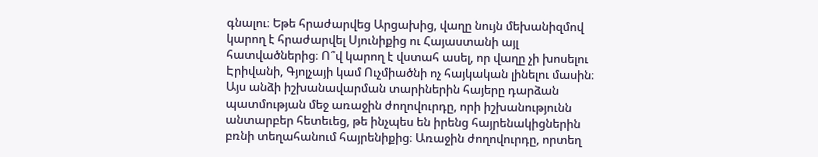գնալու։ Եթե հրաժարվեց Արցախից, վաղը նույն մեխանիզմով կարող է հրաժարվել Սյունիքից ու Հայաստանի այլ հատվածներից։ Ո՞վ կարող է վստահ ասել, որ վաղը չի խոսելու Էրիվանի, Գյոլչայի կամ Ուչմիածնի ոչ հայկական լինելու մասին։ Այս անձի իշխանավարման տարիներին հայերը դարձան պատմության մեջ առաջին ժողովուրդը, որի իշխանությունն անտարբեր հետեւեց, թե ինչպես են իրենց հայրենակիցներին բռնի տեղահանում հայրենիքից։ Առաջին ժողովուրդը, որտեղ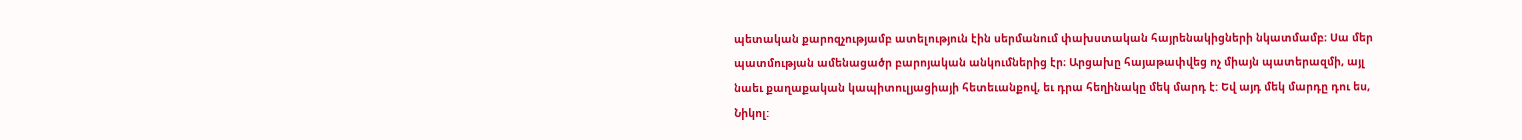պետական քարոզչությամբ ատելություն էին սերմանում փախստական հայրենակիցների նկատմամբ։ Սա մեր պատմության ամենացածր բարոյական անկումներից էր։ Արցախը հայաթափվեց ոչ միայն պատերազմի, այլ նաեւ քաղաքական կապիտուլյացիայի հետեւանքով, եւ դրա հեղինակը մեկ մարդ է: Եվ այդ մեկ մարդը դու ես, Նիկոլ: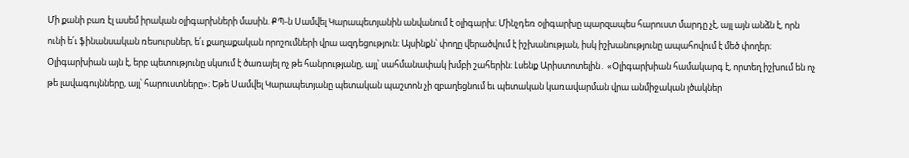Մի քանի բառ էլ ասեմ իրական օլիգարխների մասին. ՔՊ-ն Սամվել Կարապետյանին անվանում է օլիգարխ։ Մինչդեռ օլիգարխը պարզապես հարուստ մարդը չէ, այլ այն անձն է, որն ունի ե՛ւ ֆինանսական ռեսուրսներ, ե՛ւ քաղաքական որոշումների վրա ազդեցություն։ Այսինքն՝ փողը վերածվում է իշխանության, իսկ իշխանությունը ապահովում է մեծ փողեր։ Օլիգարխիան այն է, երբ պետությունը սկսում է ծառայել ոչ թե հանրությանը, այլ՝ սահմանափակ խմբի շահերին։ Լսենք Արիստոտելին․ «Օլիգարխիան համակարգ է, որտեղ իշխում են ոչ թե լավագույնները, այլ՝ հարուստները»։ Եթե Սամվել Կարապետյանը պետական պաշտոն չի զբաղեցնում եւ պետական կառավարման վրա անմիջական լծակներ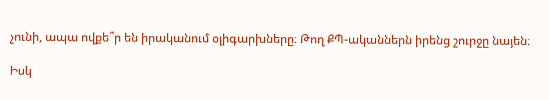չունի, ապա ովքե՞ր են իրականում օլիգարխները։ Թող ՔՊ-ականներն իրենց շուրջը նայեն։

Իսկ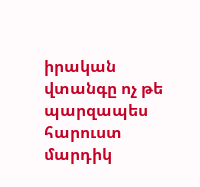իրական վտանգը ոչ թե պարզապես հարուստ մարդիկ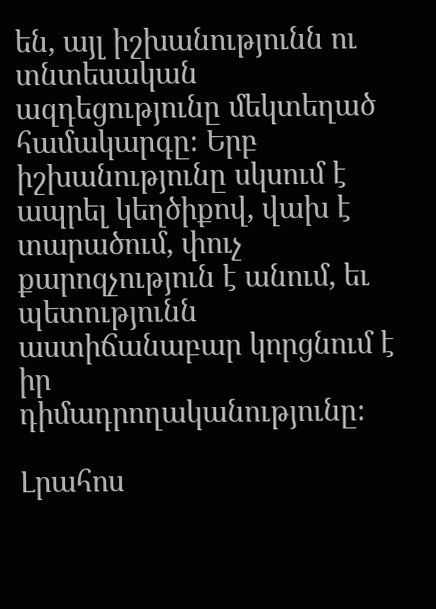են, այլ իշխանությունն ու տնտեսական ազդեցությունը մեկտեղած համակարգը։ Երբ իշխանությունը սկսում է ապրել կեղծիքով, վախ է տարածում, փուչ քարոզչություն է անում, եւ պետությունն աստիճանաբար կորցնում է իր դիմադրողականությունը։

Լրահոս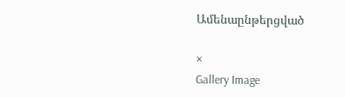Ամենաընթերցված

×
Gallery Image